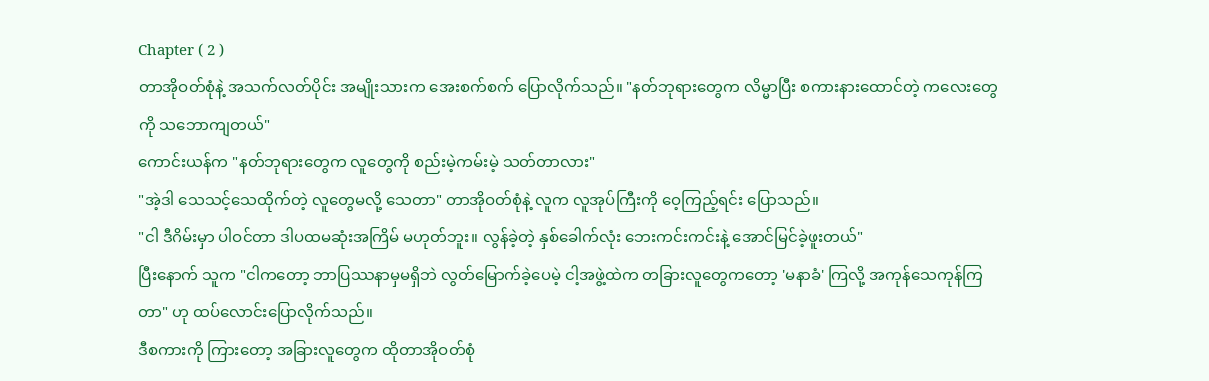Chapter ( 2 )
တာအိုဝတ်စုံနဲ့ အသက်လတ်ပိုင်း အမျိုးသားက အေးစက်စက် ပြောလိုက်သည်။ "နတ်ဘုရားတွေက လိမ္မာပြီး စကားနားထောင်တဲ့ ကလေးတွေကို သဘောကျတယ်"
ကောင်းယန်က "နတ်ဘုရားတွေက လူတွေကို စည်းမဲ့ကမ်းမဲ့ သတ်တာလား"
"အဲ့ဒါ သေသင့်သေထိုက်တဲ့ လူတွေမလို့ သေတာ" တာအိုဝတ်စုံနဲ့ လူက လူအုပ်ကြီးကို ဝေ့ကြည့်ရင်း ပြောသည်။
"ငါ ဒီဂိမ်းမှာ ပါဝင်တာ ဒါပထမဆုံးအကြိမ် မဟုတ်ဘူး။ လွန်ခဲ့တဲ့ နှစ်ခေါက်လုံး ဘေးကင်းကင်းနဲ့ အောင်မြင်ခဲ့ဖူးတယ်"
ပြီးနောက် သူက "ငါကတော့ ဘာပြဿနာမှမရှိဘဲ လွတ်မြောက်ခဲ့ပေမဲ့ ငါ့အဖွဲ့ထဲက တခြားလူတွေကတော့ 'မနာခံ' ကြလို့ အကုန်သေကုန်ကြတာ" ဟု ထပ်လောင်းပြောလိုက်သည်။
ဒီစကားကို ကြားတော့ အခြားလူတွေက ထိုတာအိုဝတ်စုံ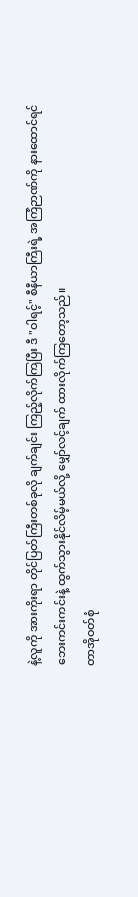နဲ့လူကို အားကိုးရာ တိုင်ပြတ်ကြီးတစ်ခုလို ချက်ချင်း ကြည့်လိုက်ကြပြီး ဒီ "ဝါရင့်" စီနီယာကြီးရဲ့ အကြံဉာဏ်ကို နားထောင်ရင် ဘေးကင်းကင်းနဲ့ ထွက်သွားနိုင်လိမ့်မယ်လို့ မျှော်လင့်ချက် ထားလိုက်ကြတော့သည်။
တာအိုဝတ်စုံ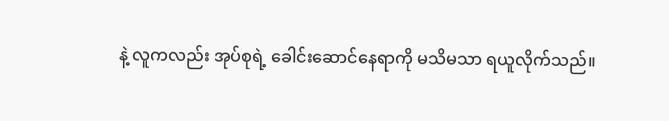နဲ့ လူကလည်း အုပ်စုရဲ့ ခေါင်းဆောင်နေရာကို မသိမသာ ရယူလိုက်သည်။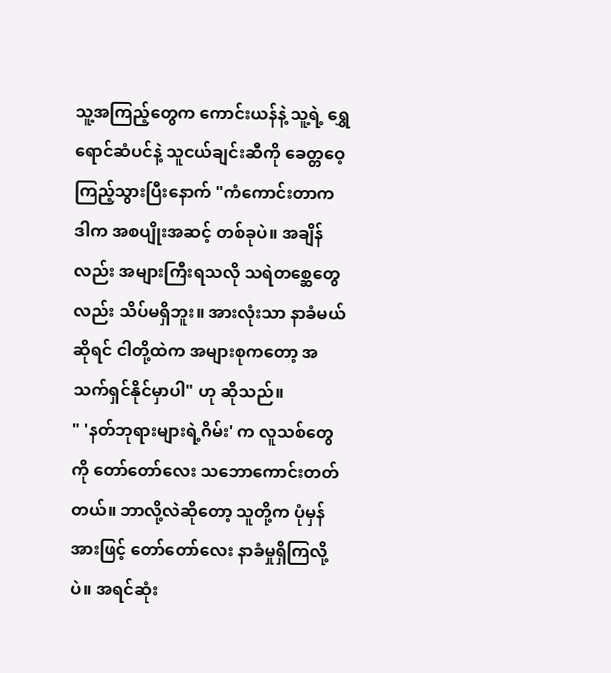သူ့အကြည့်တွေက ကောင်းယန်နဲ့ သူ့ရဲ့ ရွှေရောင်ဆံပင်နဲ့ သူငယ်ချင်းဆီကို ခေတ္တဝေ့ကြည့်သွားပြီးနောက် "ကံကောင်းတာက ဒါက အစပျိုးအဆင့် တစ်ခုပဲ။ အချိန်လည်း အများကြီးရသလို သရဲတစ္ဆေတွေလည်း သိပ်မရှိဘူး။ အားလုံးသာ နာခံမယ်ဆိုရင် ငါတို့ထဲက အများစုကတော့ အသက်ရှင်နိုင်မှာပါ" ဟု ဆိုသည်။
" 'နတ်ဘုရားများရဲ့ဂိမ်း' က လူသစ်တွေကို တော်တော်လေး သဘောကောင်းတတ်တယ်။ ဘာလို့လဲဆိုတော့ သူတို့က ပုံမှန်အားဖြင့် တော်တော်လေး နာခံမှုရှိကြလို့ပဲ။ အရင်ဆုံး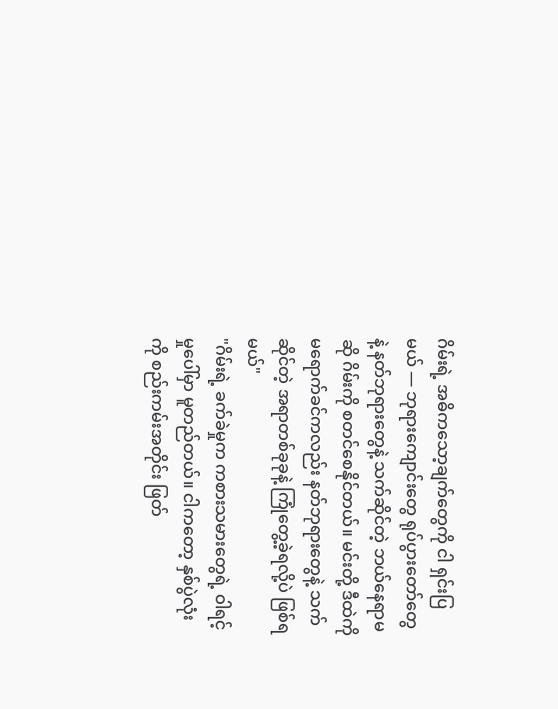ဂိမ်းရဲ့ အဓိကသော့ချက်တွေကို ငါ ရှင်းပြမယ် — ဘုရားကျောင်းတွေ ရုပ်ပွားတော်တွေနဲ့ နတ်ဘုရားတွေနဲ့ သက်ဆိုင်တဲ့ ဘယ်နေရာမဆို ဂိမ်းကို စတင်စေနိုင်တယ်။ မင်းတို့ ဒီထဲကို မရောက်ခင်ကလည်း နတ်ဘုရားတွေနဲ့ သက်ဆိုင်တဲ့ အရာတစ်ခုခုနဲ့ ကြုံတွေ့ခဲ့ရလို့ပဲ ဖြစ်ရမယ်"
"ဂိမ်းရဲ့ ခက်ခဲမှုက ကစားသမားတွေရဲ့ ဝါရင့်မှုပေါ်မှာ မူတည်တယ်။ ငါကတော့ နှစ်ပွဲလုံးကို စည်းကမ်းအတိုင်း ဖြတ်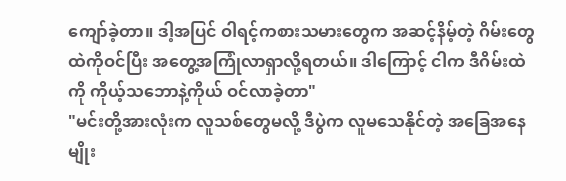ကျော်ခဲ့တာ။ ဒါ့အပြင် ဝါရင့်ကစားသမားတွေက အဆင့်နိမ့်တဲ့ ဂိမ်းတွေထဲကိုဝင်ပြီး အတွေ့အကြုံလာရှာလို့ရတယ်။ ဒါကြောင့် ငါက ဒီဂိမ်းထဲကို ကိုယ့်သဘောနဲ့ကိုယ် ဝင်လာခဲ့တာ"
"မင်းတို့အားလုံးက လူသစ်တွေမလို့ ဒီပွဲက လူမသေနိုင်တဲ့ အခြေအနေမျိုး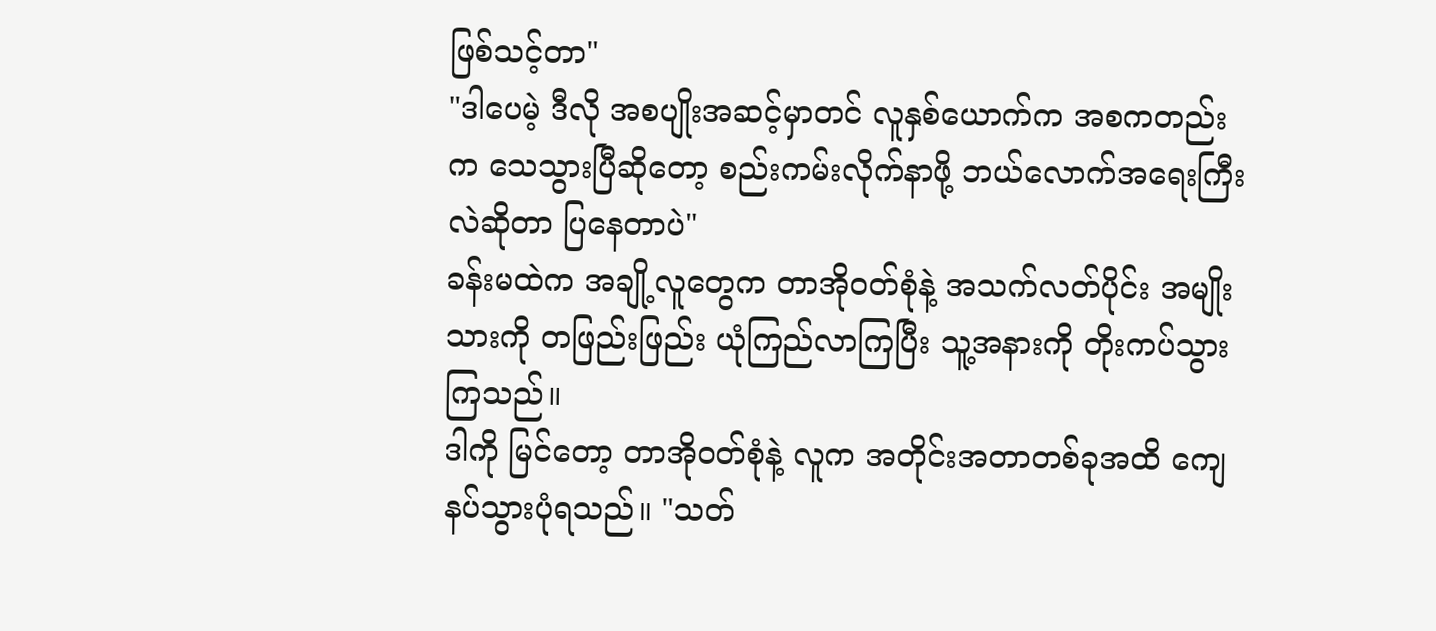ဖြစ်သင့်တာ"
"ဒါပေမဲ့ ဒီလို အစပျိုးအဆင့်မှာတင် လူနှစ်ယောက်က အစကတည်းက သေသွားပြီဆိုတော့ စည်းကမ်းလိုက်နာဖို့ ဘယ်လောက်အရေးကြီးလဲဆိုတာ ပြနေတာပဲ"
ခန်းမထဲက အချို့လူတွေက တာအိုဝတ်စုံနဲ့ အသက်လတ်ပိုင်း အမျိုးသားကို တဖြည်းဖြည်း ယုံကြည်လာကြပြီး သူ့အနားကို တိုးကပ်သွားကြသည်။
ဒါကို မြင်တော့ တာအိုဝတ်စုံနဲ့ လူက အတိုင်းအတာတစ်ခုအထိ ကျေနပ်သွားပုံရသည်။ "သတ်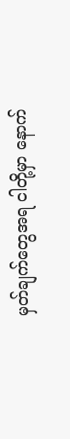မှတ်ချက်တွေအရ ငါတို့မှာ နောက်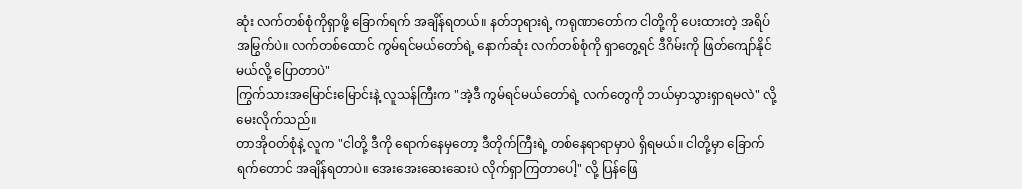ဆုံး လက်တစ်စုံကိုရှာဖို့ ခြောက်ရက် အချိန်ရတယ်။ နတ်ဘုရားရဲ့ ကရုဏာတော်က ငါတို့ကို ပေးထားတဲ့ အရိပ်အမြွက်ပဲ။ လက်တစ်ထောင် ကွမ်ရင်မယ်တော်ရဲ့ နောက်ဆုံး လက်တစ်စုံကို ရှာတွေ့ရင် ဒီဂိမ်းကို ဖြတ်ကျော်နိုင်မယ်လို့ ပြောတာပဲ"
ကြွက်သားအမြောင်းမြောင်းနဲ့ လူသန်ကြီးက "အဲ့ဒီ ကွမ်ရင်မယ်တော်ရဲ့ လက်တွေကို ဘယ်မှာသွားရှာရမလဲ" လို့ မေးလိုက်သည်။
တာအိုဝတ်စုံနဲ့ လူက "ငါတို့ ဒီကို ရောက်နေမှတော့ ဒီတိုက်ကြီးရဲ့ တစ်နေရာရာမှာပဲ ရှိရမယ်။ ငါတို့မှာ ခြောက်ရက်တောင် အချိန်ရတာပဲ။ အေးအေးဆေးဆေးပဲ လိုက်ရှာကြတာပေါ့" လို့ ပြန်ဖြေ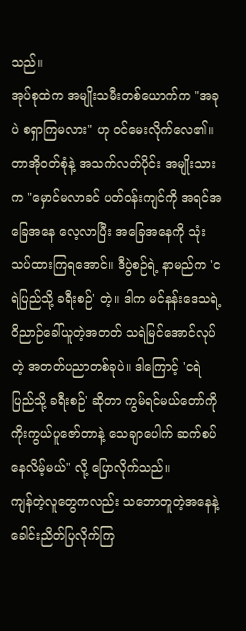သည်။
အုပ်စုထဲက အမျိုးသမီးတစ်ယောက်က "အခုပဲ စရှာကြမလား" ဟု ဝင်မေးလိုက်လေ၏။
တာအိုဝတ်စုံနဲ့ အသက်လတ်ပိုင်း အမျိုးသားက "မှောင်မလာခင် ပတ်ဝန်းကျင်ကို အရင်အခြေအနေ လေ့လာပြီး အခြေအနေကို သုံးသပ်ထားကြရအောင်။ ဒီပွဲစဉ်ရဲ့ နာမည်က 'ငရဲပြည်သို့ ခရီးစဉ်' တဲ့။ ဒါက မင်နန်းဒေသရဲ့ ဝိညာဉ်ခေါ်ယူတဲ့အတတ် သရဲမြင်အောင်လုပ်တဲ့ အတတ်ပညာတစ်ခုပဲ။ ဒါကြောင့် 'ငရဲပြည်သို့ ခရီးစဉ်' ဆိုတာ ကွမ်ရင်မယ်တော်ကို ကိုးကွယ်ပူဇော်တာနဲ့ သေချာပေါက် ဆက်စပ်နေလိမ့်မယ်" လို့ ပြောလိုက်သည်။
ကျန်တဲ့လူတွေကလည်း သဘောတူတဲ့အနေနဲ့ ခေါင်းညိတ်ပြလိုက်ကြ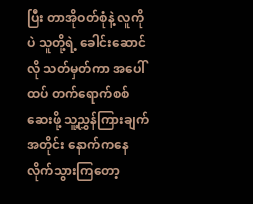ပြီး တာအိုဝတ်စုံနဲ့ လူကိုပဲ သူတို့ရဲ့ ခေါင်းဆောင်လို သတ်မှတ်ကာ အပေါ်ထပ် တက်ရောက်စစ်ဆေးဖို့ သူ့ညွှန်ကြားချက်အတိုင်း နောက်ကနေ လိုက်သွားကြတော့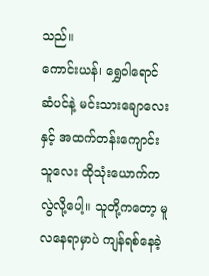သည်။
ကောင်းယန်၊ ရွှေဝါရောင်ဆံပင်နဲ့ မင်းသားချောလေးနှင့် အထက်တန်းကျောင်းသူလေး ထိုသုံးယောက်ကလွဲလို့ပေါ့။ သူတို့ကတော့ မူလနေရာမှာပဲ ကျန်ရစ်နေခဲ့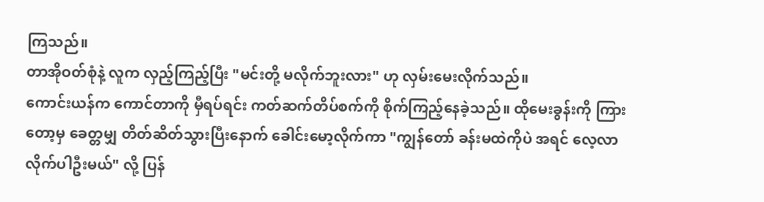ကြသည်။
တာအိုဝတ်စုံနဲ့ လူက လှည့်ကြည့်ပြီး "မင်းတို့ မလိုက်ဘူးလား" ဟု လှမ်းမေးလိုက်သည်။
ကောင်းယန်က ကောင်တာကို မှီရပ်ရင်း ကတ်ဆက်တိပ်စက်ကို စိုက်ကြည့်နေခဲ့သည်။ ထိုမေးခွန်းကို ကြားတော့မှ ခေတ္တမျှ တိတ်ဆိတ်သွားပြီးနောက် ခေါင်းမော့လိုက်ကာ "ကျွန်တော် ခန်းမထဲကိုပဲ အရင် လေ့လာလိုက်ပါဦးမယ်" လို့ ပြန်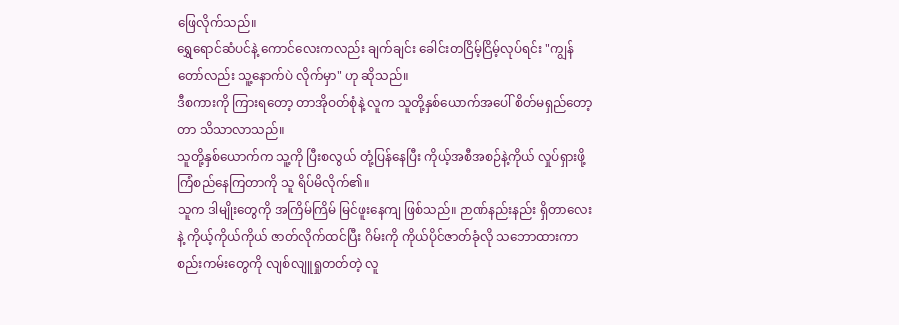ဖြေလိုက်သည်။
ရွှေရောင်ဆံပင်နဲ့ ကောင်လေးကလည်း ချက်ချင်း ခေါင်းတငြိမ့်ငြိမ့်လုပ်ရင်း "ကျွန်တော်လည်း သူ့နောက်ပဲ လိုက်မှာ" ဟု ဆိုသည်။
ဒီစကားကို ကြားရတော့ တာအိုဝတ်စုံနဲ့ လူက သူတို့နှစ်ယောက်အပေါ် စိတ်မရှည်တော့တာ သိသာလာသည်။
သူတို့နှစ်ယောက်က သူ့ကို ပြီးစလွယ် တုံ့ပြန်နေပြီး ကိုယ့်အစီအစဉ်နဲ့ကိုယ် လှုပ်ရှားဖို့ ကြံစည်နေကြတာကို သူ ရိပ်မိလိုက်၏။
သူက ဒါမျိုးတွေကို အကြိမ်ကြိမ် မြင်ဖူးနေကျ ဖြစ်သည်။ ဉာဏ်နည်းနည်း ရှိတာလေးနဲ့ ကိုယ့်ကိုယ်ကိုယ် ဇာတ်လိုက်ထင်ပြီး ဂိမ်းကို ကိုယ်ပိုင်ဇာတ်ခုံလို သဘောထားကာ စည်းကမ်းတွေကို လျစ်လျူရှုတတ်တဲ့ လူ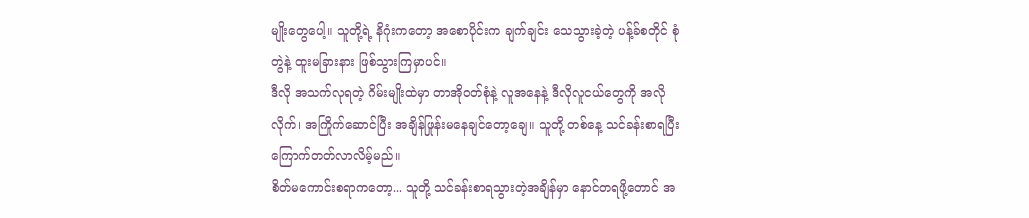မျိုးတွေပေါ့။ သူတို့ရဲ့ နိဂုံးကတော့ အစောပိုင်းက ချက်ချင်း သေသွားခဲ့တဲ့ ပန့်ခ်စတိုင် စုံတွဲနဲ့ ထူးမခြားနား ဖြစ်သွားကြမှာပင်။
ဒီလို အသက်လုရတဲ့ ဂိမ်းမျိုးထဲမှာ တာအိုဝတ်စုံနဲ့ လူအနေနဲ့ ဒီလိုလူငယ်တွေကို အလိုလိုက်၊ အကြိုက်ဆောင်ပြီး အချိန်ဖြုန်းမနေချင်တော့ချေ။ သူတို့ တစ်နေ့ သင်ခန်းစာရပြီး ကြောက်တတ်လာလိမ့်မည်။
စိတ်မကောင်းစရာကတော့... သူတို့ သင်ခန်းစာရသွားတဲ့အချိန်မှာ နောင်တရဖို့တောင် အ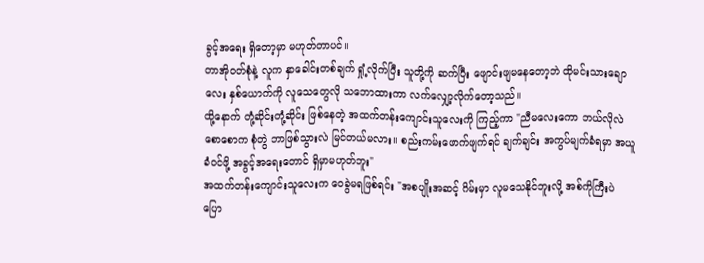ခွင့်အရေး ရှိတော့မှာ မဟုတ်တာပင်။
တာအိုဝတ်စုံနဲ့ လူက နှာခေါင်းတစ်ချက် ရှုံ့လိုက်ပြီး သူတို့ကို ဆက်ပြီး ဖျောင်းဖျမနေတော့ဘဲ ထိုမင်းသားချောလေး နှစ်ယောက်ကို လူသေတွေလို သဘောထားကာ လက်လျှော့လိုက်တော့သည်။
ထို့နောက် တုံ့ဆိုင်းတုံ့ဆိုင်း ဖြစ်နေတဲ့ အထက်တန်းကျောင်းသူလေးကို ကြည့်ကာ "ညီမလေးကော ဘယ်လိုလဲ စောစောက စုံတွဲ ဘာဖြစ်သွားလဲ မြင်တယ်မလား။ စည်းကမ်းဖောက်ဖျက်ရင် ချက်ချင်း အကွပ်မျက်ခံရမှာ အယူခံဝင်ဖို့ အခွင့်အရေးတောင် ရှိမှာမဟုတ်ဘူး"
အထက်တန်းကျောင်းသူလေးက ဝေခွဲမရဖြစ်ရင်း "အစပျိုးအဆင့် ဂိမ်းမှာ လူမသေနိုင်ဘူးလို့ အစ်ကိုကြီးပဲ ပြော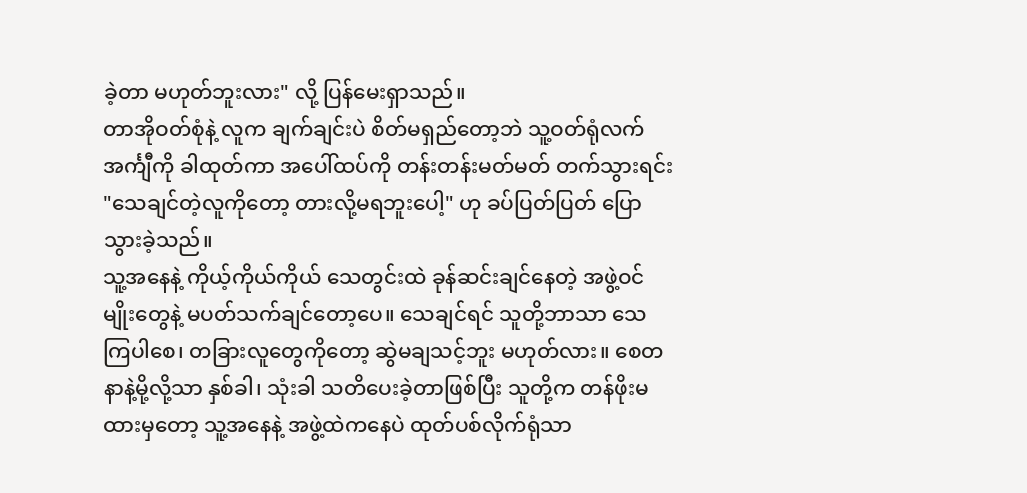ခဲ့တာ မဟုတ်ဘူးလား" လို့ ပြန်မေးရှာသည်။
တာအိုဝတ်စုံနဲ့ လူက ချက်ချင်းပဲ စိတ်မရှည်တော့ဘဲ သူ့ဝတ်ရုံလက်အင်္ကျီကို ခါထုတ်ကာ အပေါ်ထပ်ကို တန်းတန်းမတ်မတ် တက်သွားရင်း "သေချင်တဲ့လူကိုတော့ တားလို့မရဘူးပေါ့" ဟု ခပ်ပြတ်ပြတ် ပြောသွားခဲ့သည်။
သူ့အနေနဲ့ ကိုယ့်ကိုယ်ကိုယ် သေတွင်းထဲ ခုန်ဆင်းချင်နေတဲ့ အဖွဲ့ဝင်မျိုးတွေနဲ့ မပတ်သက်ချင်တော့ပေ။ သေချင်ရင် သူတို့ဘာသာ သေကြပါစေ၊ တခြားလူတွေကိုတော့ ဆွဲမချသင့်ဘူး မဟုတ်လား။ စေတနာနဲ့မို့လို့သာ နှစ်ခါ၊ သုံးခါ သတိပေးခဲ့တာဖြစ်ပြီး သူတို့က တန်ဖိုးမထားမှတော့ သူ့အနေနဲ့ အဖွဲ့ထဲကနေပဲ ထုတ်ပစ်လိုက်ရုံသာ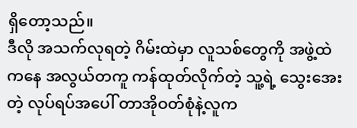ရှိတော့သည်။
ဒီလို အသက်လုရတဲ့ ဂိမ်းထဲမှာ လူသစ်တွေကို အဖွဲ့ထဲကနေ အလွယ်တကူ ကန်ထုတ်လိုက်တဲ့ သူ့ရဲ့ သွေးအေးတဲ့ လုပ်ရပ်အပေါ် တာအိုဝတ်စုံနဲ့လူက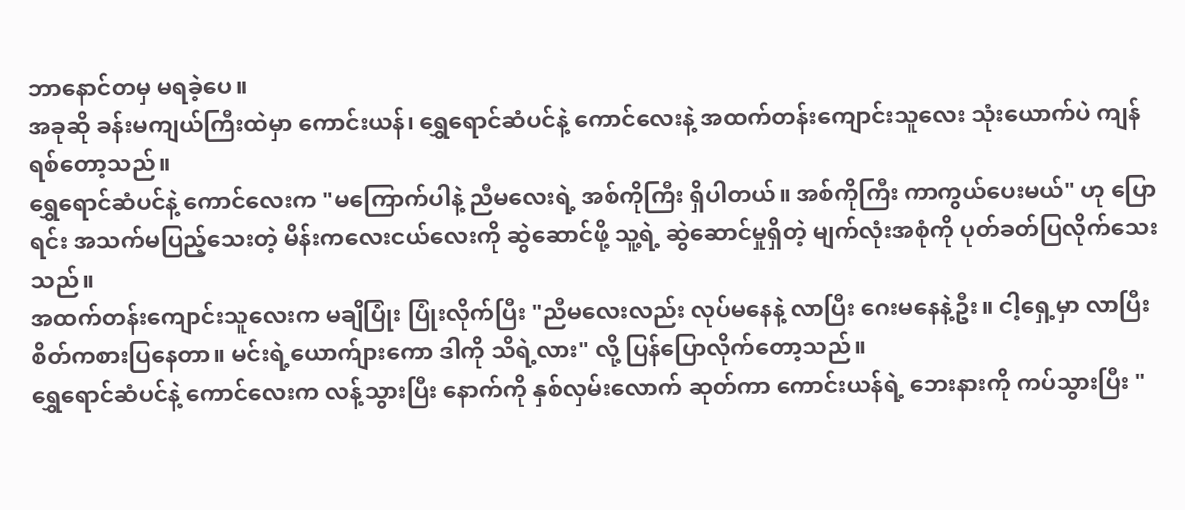ဘာနောင်တမှ မရခဲ့ပေ။
အခုဆို ခန်းမကျယ်ကြီးထဲမှာ ကောင်းယန်၊ ရွှေရောင်ဆံပင်နဲ့ ကောင်လေးနဲ့ အထက်တန်းကျောင်းသူလေး သုံးယောက်ပဲ ကျန်ရစ်တော့သည်။
ရွှေရောင်ဆံပင်နဲ့ ကောင်လေးက "မကြောက်ပါနဲ့ ညီမလေးရဲ့ အစ်ကိုကြီး ရှိပါတယ်။ အစ်ကိုကြီး ကာကွယ်ပေးမယ်" ဟု ပြောရင်း အသက်မပြည့်သေးတဲ့ မိန်းကလေးငယ်လေးကို ဆွဲဆောင်ဖို့ သူ့ရဲ့ ဆွဲဆောင်မှုရှိတဲ့ မျက်လုံးအစုံကို ပုတ်ခတ်ပြလိုက်သေးသည်။
အထက်တန်းကျောင်းသူလေးက မချိပြုံး ပြုံးလိုက်ပြီး "ညီမလေးလည်း လုပ်မနေနဲ့ လာပြီး ဂေးမနေနဲ့ဦး။ ငါ့ရှေ့မှာ လာပြီး စိတ်ကစားပြနေတာ။ မင်းရဲ့ယောက်ျားကော ဒါကို သိရဲ့လား" လို့ ပြန်ပြောလိုက်တော့သည်။
ရွှေရောင်ဆံပင်နဲ့ ကောင်လေးက လန့်သွားပြီး နောက်ကို နှစ်လှမ်းလောက် ဆုတ်ကာ ကောင်းယန်ရဲ့ ဘေးနားကို ကပ်သွားပြီး "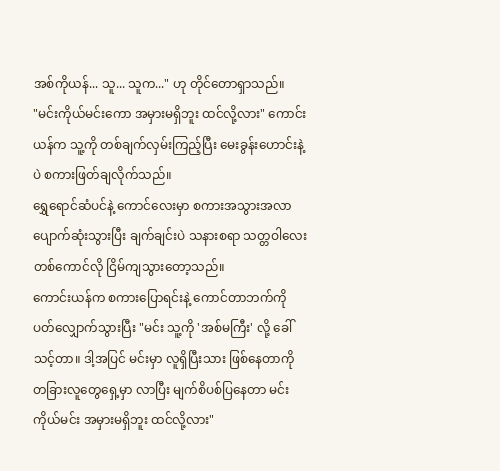အစ်ကိုယန်... သူ... သူက..." ဟု တိုင်တောရှာသည်။
"မင်းကိုယ်မင်းကော အမှားမရှိဘူး ထင်လို့လား" ကောင်းယန်က သူ့ကို တစ်ချက်လှမ်းကြည့်ပြီး မေးခွန်းဟောင်းနဲ့ပဲ စကားဖြတ်ချလိုက်သည်။
ရွှေရောင်ဆံပင်နဲ့ ကောင်လေးမှာ စကားအသွားအလာ ပျောက်ဆုံးသွားပြီး ချက်ချင်းပဲ သနားစရာ သတ္တဝါလေးတစ်ကောင်လို ငြိမ်ကျသွားတော့သည်။
ကောင်းယန်က စကားပြောရင်းနဲ့ ကောင်တာဘက်ကို ပတ်လျှောက်သွားပြီး "မင်း သူ့ကို 'အစ်မကြီး' လို့ ခေါ်သင့်တာ။ ဒါ့အပြင် မင်းမှာ လူရှိပြီးသား ဖြစ်နေတာကို တခြားလူတွေရှေ့မှာ လာပြီး မျက်စိပစ်ပြနေတာ မင်းကိုယ်မင်း အမှားမရှိဘူး ထင်လို့လား"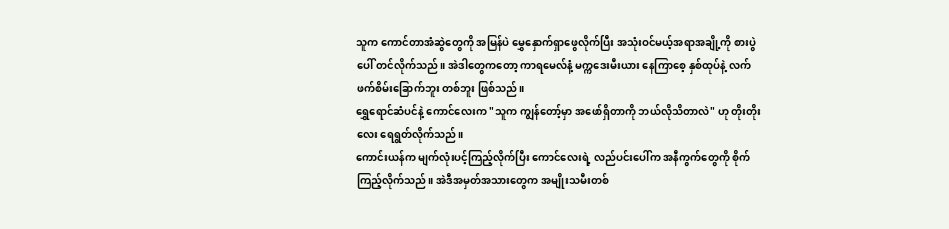သူက ကောင်တာအံဆွဲတွေကို အမြန်ပဲ မွှေနှောက်ရှာဖွေလိုက်ပြီး အသုံးဝင်မယ့်အရာအချို့ကို စားပွဲပေါ် တင်လိုက်သည်။ အဲဒါတွေကတော့ ကာရမေလ်နံ့ မက္ကဒေးမီးယား နေကြာစေ့ နှစ်ထုပ်နဲ့ လက်ဖက်စိမ်းခြောက်ဘူး တစ်ဘူး ဖြစ်သည်။
ရွှေရောင်ဆံပင်နဲ့ ကောင်လေးက "သူက ကျွန်တော့်မှာ အဖော်ရှိတာကို ဘယ်လိုသိတာလဲ" ဟု တိုးတိုးလေး ရေရွတ်လိုက်သည်။
ကောင်းယန်က မျက်လုံးပင့်ကြည့်လိုက်ပြီး ကောင်လေးရဲ့ လည်ပင်းပေါ်က အနီကွက်တွေကို စိုက်ကြည့်လိုက်သည်။ အဲဒီအမှတ်အသားတွေက အမျိုးသမီးတစ်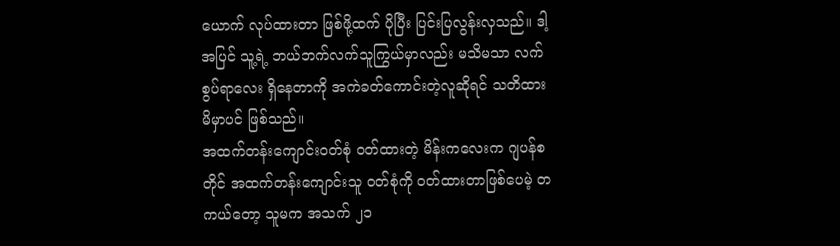ယောက် လုပ်ထားတာ ဖြစ်ဖို့ထက် ပိုပြီး ပြင်းပြလွန်းလှသည်။ ဒါ့အပြင် သူ့ရဲ့ ဘယ်ဘက်လက်သူကြွယ်မှာလည်း မသိမသာ လက်စွပ်ရာလေး ရှိနေတာကို အကဲခတ်ကောင်းတဲ့လူဆိုရင် သတိထားမိမှာပင် ဖြစ်သည်။
အထက်တန်းကျောင်းဝတ်စုံ ဝတ်ထားတဲ့ မိန်းကလေးက ဂျပန်စတိုင် အထက်တန်းကျောင်းသူ ဝတ်စုံကို ဝတ်ထားတာဖြစ်ပေမဲ့ တကယ်တော့ သူမက အသက် ၂၁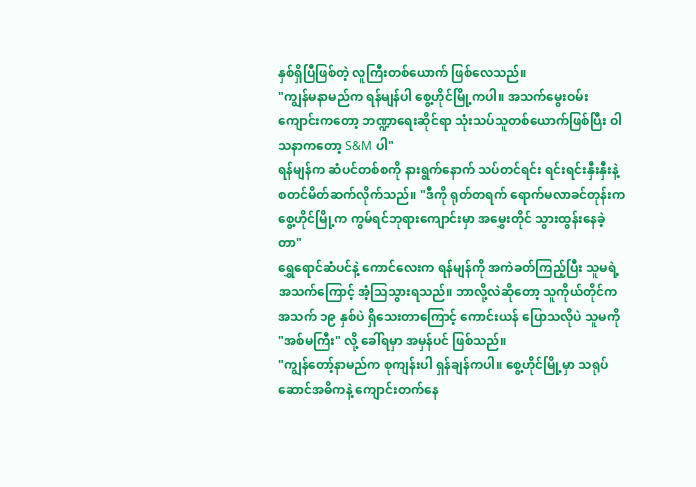နှစ်ရှိပြီဖြစ်တဲ့ လူကြီးတစ်ယောက် ဖြစ်လေသည်။
"ကျွန်မနာမည်က ရန်မျန်ပါ စွေ့ဟိုင်မြို့ကပါ။ အသက်မွေးဝမ်းကျောင်းကတော့ ဘဏ္ဍာရေးဆိုင်ရာ သုံးသပ်သူတစ်ယောက်ဖြစ်ပြီး ဝါသနာကတော့ S&M ပါ"
ရန်မျန်က ဆံပင်တစ်စကို နားရွက်နောက် သပ်တင်ရင်း ရင်းရင်းနှီးနှီးနဲ့ စတင်မိတ်ဆက်လိုက်သည်။ "ဒီကို ရုတ်တရက် ရောက်မလာခင်တုန်းက စွေ့ဟိုင်မြို့က ကွမ်ရင်ဘုရားကျောင်းမှာ အမွှေးတိုင် သွားထွန်းနေခဲ့တာ"
ရွှေရောင်ဆံပင်နဲ့ ကောင်လေးက ရန်မျန်ကို အကဲခတ်ကြည့်ပြီး သူမရဲ့ အသက်ကြောင့် အံ့သြသွားရသည်။ ဘာလို့လဲဆိုတော့ သူကိုယ်တိုင်က အသက် ၁၉ နှစ်ပဲ ရှိသေးတာကြောင့် ကောင်းယန် ပြောသလိုပဲ သူမကို "အစ်မကြီး" လို့ ခေါ်ရမှာ အမှန်ပင် ဖြစ်သည်။
"ကျွန်တော့်နာမည်က စုကျန်းပါ ရှန်ချန်ကပါ။ စွေ့ဟိုင်မြို့မှာ သရုပ်ဆောင်အဓိကနဲ့ ကျောင်းတက်နေ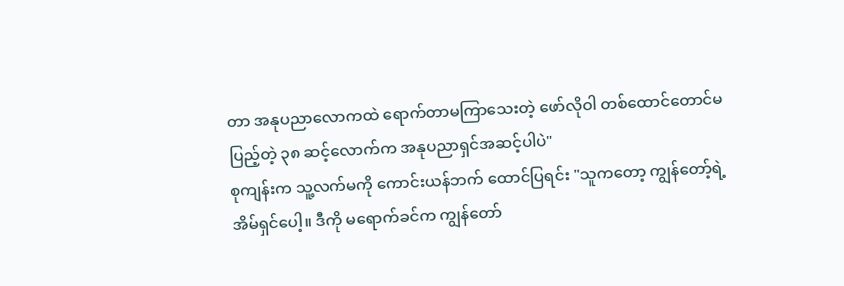တာ အနုပညာလောကထဲ ရောက်တာမကြာသေးတဲ့ ဖော်လိုဝါ တစ်ထောင်တောင်မပြည့်တဲ့ ၃၈ ဆင့်လောက်က အနုပညာရှင်အဆင့်ပါပဲ"
စုကျန်းက သူ့လက်မကို ကောင်းယန်ဘက် ထောင်ပြရင်း "သူကတော့ ကျွန်တော့်ရဲ့ အိမ်ရှင်ပေါ့။ ဒီကို မရောက်ခင်က ကျွန်တော်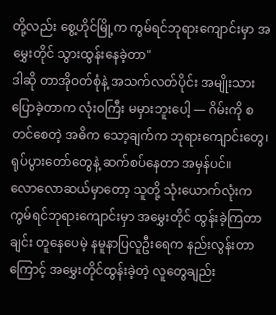တို့လည်း စွေ့ဟိုင်မြို့က ကွမ်ရင်ဘုရားကျောင်းမှာ အမွှေးတိုင် သွားထွန်းနေခဲ့တာ"
ဒါဆို တာအိုဝတ်စုံနဲ့ အသက်လတ်ပိုင်း အမျိုးသား ပြောခဲ့တာက လုံးဝကြီး မမှားဘူးပေါ့ — ဂိမ်းကို စတင်စေတဲ့ အဓိက သော့ချက်က ဘုရားကျောင်းတွေ၊ ရုပ်ပွားတော်တွေနဲ့ ဆက်စပ်နေတာ အမှန်ပင်။
လောလောဆယ်မှာတော့ သူတို့ သုံးယောက်လုံးက ကွမ်ရင်ဘုရားကျောင်းမှာ အမွှေးတိုင် ထွန်းခဲ့ကြတာချင်း တူနေပေမဲ့ နမူနာပြလူဦးရေက နည်းလွန်းတာကြောင့် အမွှေးတိုင်ထွန်းခဲ့တဲ့ လူတွေချည်း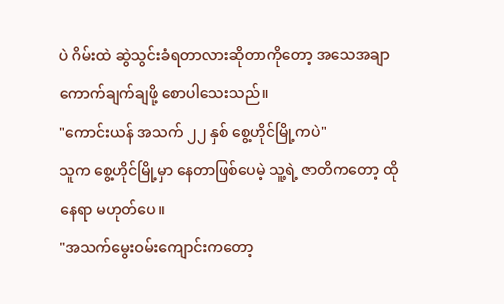ပဲ ဂိမ်းထဲ ဆွဲသွင်းခံရတာလားဆိုတာကိုတော့ အသေအချာ ကောက်ချက်ချဖို့ စောပါသေးသည်။
"ကောင်းယန် အသက် ၂၂ နှစ် စွေ့ဟိုင်မြို့ကပဲ"
သူက စွေ့ဟိုင်မြို့မှာ နေတာဖြစ်ပေမဲ့ သူ့ရဲ့ ဇာတိကတော့ ထိုနေရာ မဟုတ်ပေ။
"အသက်မွေးဝမ်းကျောင်းကတော့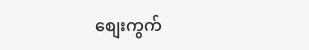စျေးကွက်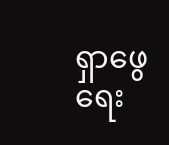ရှာဖွေရေး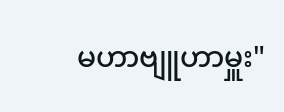မဟာဗျူဟာမှူး"